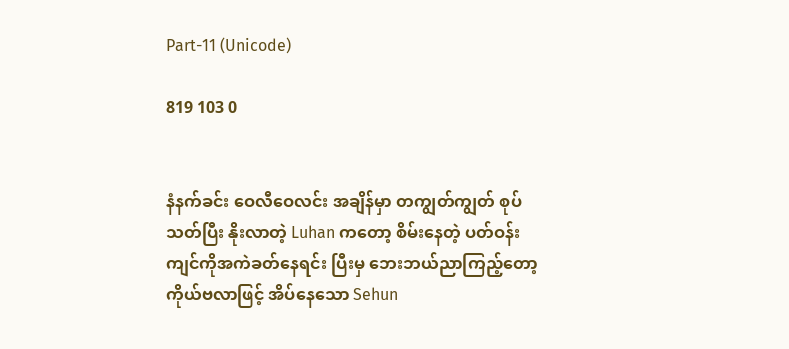Part-11 (Unicode)

819 103 0


နံနက်ခင်း ဝေလီဝေလင်း အချိန်မှာ တကျွတ်ကျွတ် စုပ်သတ်ပြီး နိုးလာတဲ့ Luhan ကတော့ စိမ်းနေတဲ့ ပတ်ဝန်းကျင်ကိုအကဲခတ်နေရင်း ပြီးမှ ဘေးဘယ်ညာကြည့်တော့ ကိုယ်ဗလာဖြင့် အိပ်နေသော Sehun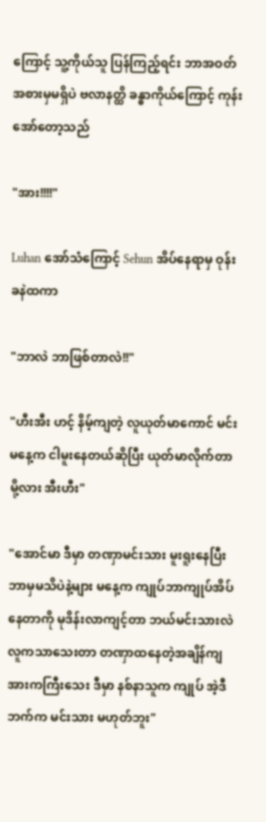ကြောင့် သူ့ကိုယ်သူ ပြန်ကြည့်ရင်း ဘာအဝတ်အစားမှမရှိပဲ ဗလာနတ္ထိ ခန္ဓာကိုယ်ကြောင့် ကုန်းအော်တော့သည်

"အား!!!!"

Luhan အော်သံကြောင့် Sehun အိပ်နေရာမှ ဝုန်းခနဲထကာ

"ဘာလဲ ဘာဖြစ်တာလဲ!!"

"ဟီးအီး ဟင့် နိမ့်ကျတဲ့ လူယုတ်မာကောင် မင်းမနေ့က ငါမူးနေတယ်ဆိုပြီး ယုတ်မာလိုက်တာမို့လား အီးဟီး"

"အောင်မာ ဒီမှာ တဏှာမင်းသား မူးရူးနေပြီး ဘာမှမသိပဲနဲ့များ မနေ့က ကျုပ်ဘာကျုပ်အိပ်နေတာကို မုဒိန်းလာကျင့်တာ ဘယ်မင်းသားလဲ လူကသာသေးတာ တဏှာထနေတဲ့အချိန်ကျ အားကကြီးသေး ဒီမှာ နစ်နာသူက ကျုပ် အဲ့ဒီဘက်က မင်းသား မဟုတ်ဘူး"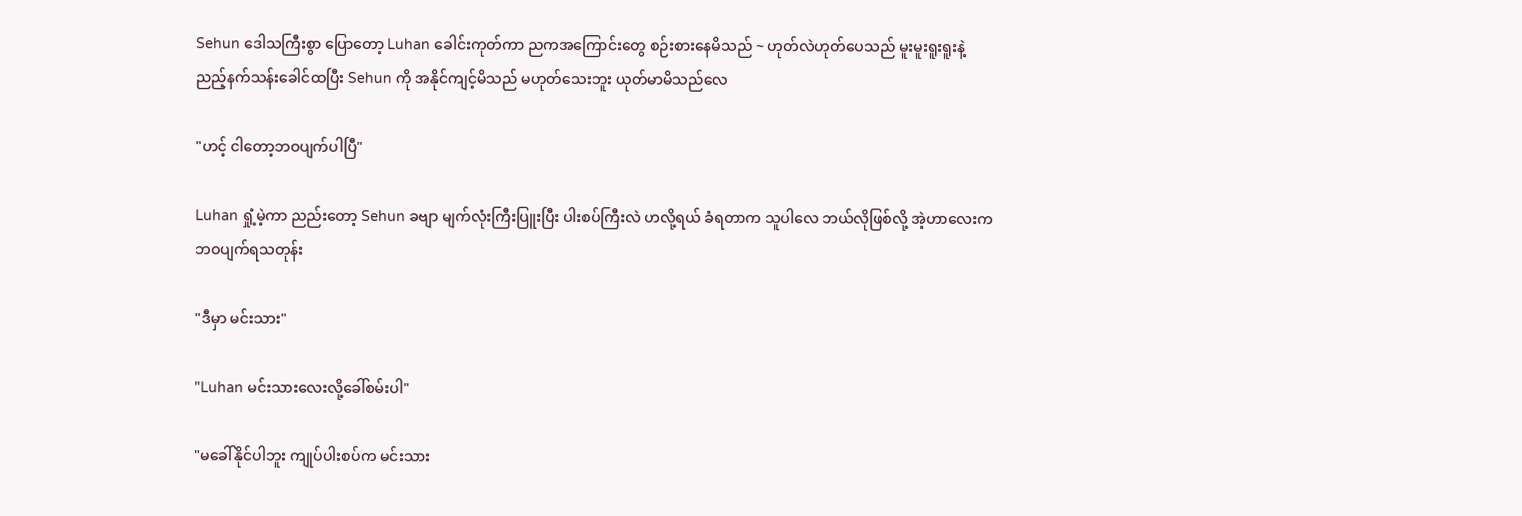Sehun ဒေါသကြီးစွာ ပြောတော့ Luhan ခေါင်းကုတ်ကာ ညကအကြောင်းတွေ စဉ်းစားနေမိသည် ~ ဟုတ်လဲဟုတ်ပေသည် မူးမူးရူးရူးနဲ့ ညည့်နက်သန်းခေါင်ထပြီး Sehun ကို အနိုင်ကျင့်မိသည် မဟုတ်သေးဘူး ယုတ်မာမိသည်လေ

"ဟင့် ငါတော့ဘဝပျက်ပါပြီ"

Luhan ရှုံ့မဲ့ကာ ညည်းတော့ Sehun ခဗျာ မျက်လုံးကြီးပြူးပြီး ပါးစပ်ကြီးလဲ ဟလို့ရယ် ခံရတာက သူပါလေ ဘယ်လိုဖြစ်လို့ အဲ့ဟာလေးက ဘဝပျက်ရသတုန်း

"ဒီမှာ မင်းသား"

"Luhan မင်းသားလေးလို့ခေါ်စမ်းပါ"

"မခေါ်နိုင်ပါဘူး ကျုပ်ပါးစပ်က မင်းသား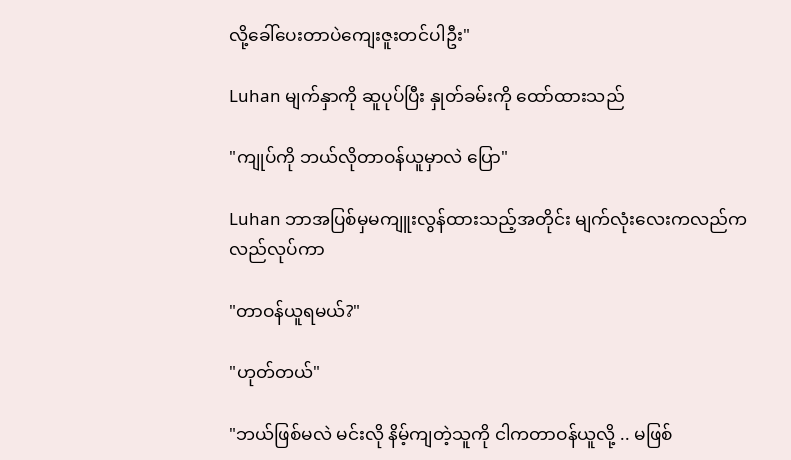လို့ခေါ်ပေးတာပဲကျေးဇူးတင်ပါဦး"

Luhan မျက်နှာကို ဆူပုပ်ပြီး နှုတ်ခမ်းကို ထော်ထားသည်

"ကျုပ်ကို ဘယ်လိုတာဝန်ယူမှာလဲ ပြော"

Luhan ဘာအပြစ်မှမကျူးလွန်ထားသည့်အတိုင်း မျက်လုံးလေးကလည်ကလည်လုပ်ကာ

"တာဝန်ယူရမယ်?"

"ဟုတ်တယ်"

"ဘယ်ဖြစ်မလဲ မင်းလို နိမ့်ကျတဲ့သူကို ငါကတာဝန်ယူလို့ .. မဖြစ်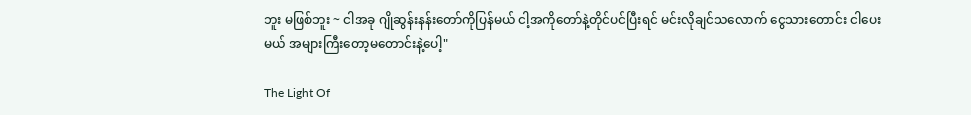ဘူး မဖြစ်ဘူး ~ ငါအခု ဂျိုဆွန်းနန်းတော်ကိုပြန်မယ် ငါ့အကိုတော်နဲ့တိုင်ပင်ပြီးရင် မင်းလိုချင်သလောက် ငွေသားတောင်း ငါပေးမယ် အများကြီးတော့မတောင်းနဲ့ပေါ့"

The Light Of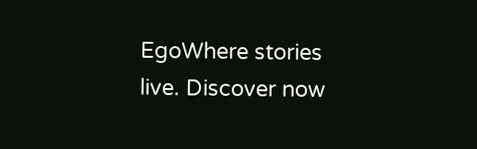EgoWhere stories live. Discover now